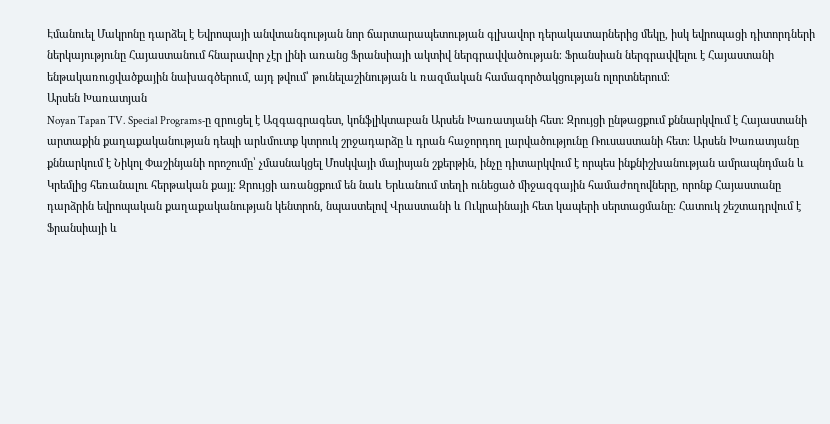Էմանուել Մակրոնը դարձել է Եվրոպայի անվտանգության նոր ճարտարապետության գլխավոր դերակատարներից մեկը, իսկ եվրոպացի դիտորդների ներկայությունը Հայաստանում հնարավոր չէր լինի առանց Ֆրանսիայի ակտիվ ներգրավվածության։ Ֆրանսիան ներգրավվելու է Հայաստանի ենթակառուցվածքային նախագծերում, այդ թվում՝ թունելաշինության և ռազմական համագործակցության ոլորտներում։
Արսեն Խառատյան
Noyan Tapan TV. Special Programs‑ը զրուցել է Ազգագրագետ, կոնֆլիկտաբան Արսեն Խառատյանի հետ։ Զրույցի ընթացքում քննարկվում է Հայաստանի արտաքին քաղաքականության դեպի արևմուտք կտրուկ շրջադարձը և դրան հաջորդող լարվածությունը Ռուսաստանի հետ։ Արսեն Խառատյանը քննարկում է Նիկոլ Փաշինյանի որոշումը՝ չմասնակցել Մոսկվայի մայիսյան շքերթին, ինչը դիտարկվում է որպես ինքնիշխանության ամրապնդման և Կրեմլից հեռանալու հերթական քայլ։ Զրույցի առանցքում են նաև Երևանում տեղի ունեցած միջազգային համաժողովները, որոնք Հայաստանը դարձրին եվրոպական քաղաքականության կենտրոն, նպաստելով Վրաստանի և Ուկրաինայի հետ կապերի սերտացմանը։ Հատուկ շեշտադրվում է Ֆրանսիայի և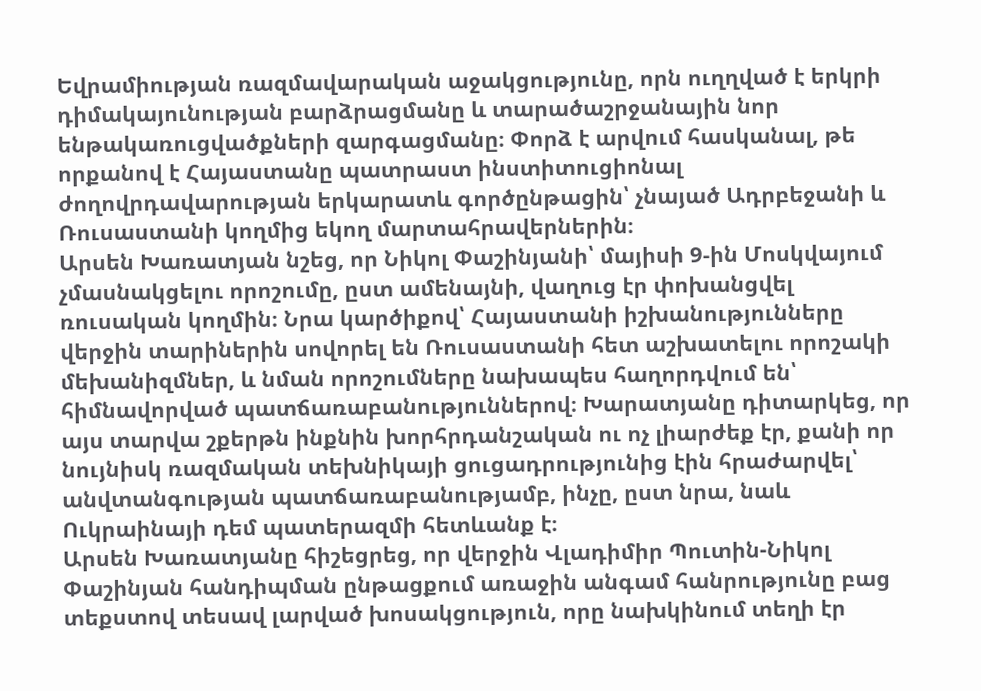Եվրամիության ռազմավարական աջակցությունը, որն ուղղված է երկրի դիմակայունության բարձրացմանը և տարածաշրջանային նոր ենթակառուցվածքների զարգացմանը։ Փորձ է արվում հասկանալ, թե որքանով է Հայաստանը պատրաստ ինստիտուցիոնալ ժողովրդավարության երկարատև գործընթացին՝ չնայած Ադրբեջանի և Ռուսաստանի կողմից եկող մարտահրավերներին։
Արսեն Խառատյան նշեց, որ Նիկոլ Փաշինյանի՝ մայիսի 9‑ին Մոսկվայում չմասնակցելու որոշումը, ըստ ամենայնի, վաղուց էր փոխանցվել ռուսական կողմին։ Նրա կարծիքով՝ Հայաստանի իշխանությունները վերջին տարիներին սովորել են Ռուսաստանի հետ աշխատելու որոշակի մեխանիզմներ, և նման որոշումները նախապես հաղորդվում են՝ հիմնավորված պատճառաբանություններով։ Խարատյանը դիտարկեց, որ այս տարվա շքերթն ինքնին խորհրդանշական ու ոչ լիարժեք էր, քանի որ նույնիսկ ռազմական տեխնիկայի ցուցադրությունից էին հրաժարվել՝ անվտանգության պատճառաբանությամբ, ինչը, ըստ նրա, նաև Ուկրաինայի դեմ պատերազմի հետևանք է։
Արսեն Խառատյանը հիշեցրեց, որ վերջին Վլադիմիր Պուտին-Նիկոլ Փաշինյան հանդիպման ընթացքում առաջին անգամ հանրությունը բաց տեքստով տեսավ լարված խոսակցություն, որը նախկինում տեղի էր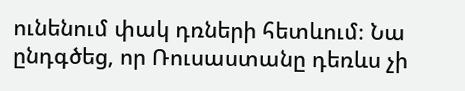ունենում փակ դռների հետևում։ Նա ընդգծեց, որ Ռուսաստանը դեռևս չի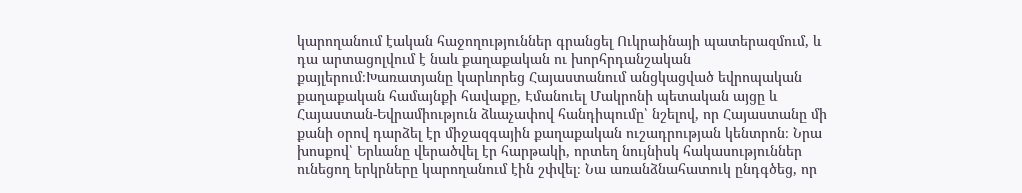կարողանում էական հաջողություններ գրանցել Ուկրաինայի պատերազմում, և դա արտացոլվում է նաև քաղաքական ու խորհրդանշական քայլերում։Խառատյանը կարևորեց Հայաստանում անցկացված եվրոպական քաղաքական համայնքի հավաքը, Էմանուել Մակրոնի պետական այցը և Հայաստան-Եվրամիություն ձևաչափով հանդիպումը՝ նշելով, որ Հայաստանը մի քանի օրով դարձել էր միջազգային քաղաքական ուշադրության կենտրոն։ Նրա խոսքով՝ Երևանը վերածվել էր հարթակի, որտեղ նույնիսկ հակասություններ ունեցող երկրները կարողանում էին շփվել։ Նա առանձնահատուկ ընդգծեց, որ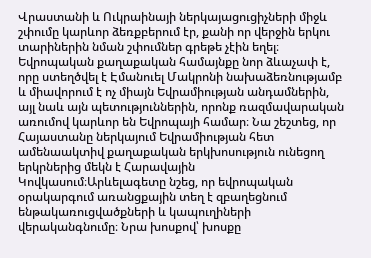Վրաստանի և Ուկրաինայի ներկայացուցիչների միջև շփումը կարևոր ձեռքբերում էր, քանի որ վերջին երկու տարիներին նման շփումներ գրեթե չէին եղել։
Եվրոպական քաղաքական համայնքը նոր ձևաչափ է, որը ստեղծվել է Էմանուել Մակրոնի նախաձեռնությամբ և միավորում է ոչ միայն Եվրամիության անդամներին, այլ նաև այն պետություններին, որոնք ռազմավարական առումով կարևոր են Եվրոպայի համար։ Նա շեշտեց, որ Հայաստանը ներկայում Եվրամիության հետ ամենաակտիվ քաղաքական երկխոսություն ունեցող երկրներից մեկն է Հարավային Կովկասում։Արևելագետը նշեց, որ եվրոպական օրակարգում առանցքային տեղ է զբաղեցնում ենթակառուցվածքների և կապուղիների վերականգնումը։ Նրա խոսքով՝ խոսքը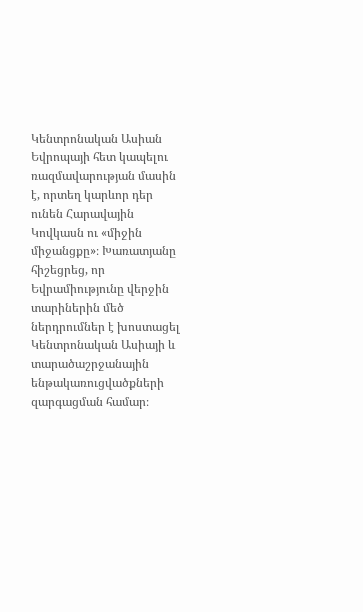Կենտրոնական Ասիան Եվրոպայի հետ կապելու ռազմավարության մասին է, որտեղ կարևոր դեր ունեն Հարավային Կովկասն ու «միջին միջանցքը»։ Խառատյանը հիշեցրեց, որ Եվրամիությունը վերջին տարիներին մեծ ներդրումներ է խոստացել Կենտրոնական Ասիայի և տարածաշրջանային ենթակառուցվածքների զարգացման համար։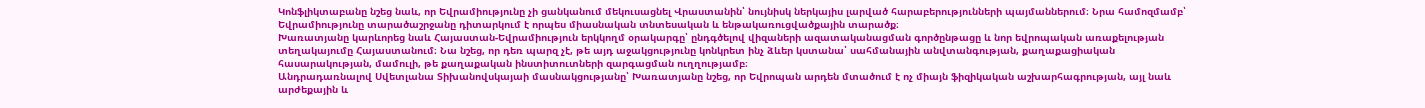Կոնֆլիկտաբանը նշեց նաև, որ Եվրամիությունը չի ցանկանում մեկուսացնել Վրաստանին՝ նույնիսկ ներկայիս լարված հարաբերությունների պայմաններում։ Նրա համոզմամբ՝ Եվրամիությունը տարածաշրջանը դիտարկում է որպես միասնական տնտեսական և ենթակառուցվածքային տարածք։
Խառատյանը կարևորեց նաև Հայաստան-Եվրամիություն երկկողմ օրակարգը՝ ընդգծելով վիզաների ազատականացման գործընթացը և նոր եվրոպական առաքելության տեղակայումը Հայաստանում։ Նա նշեց, որ դեռ պարզ չէ, թե այդ աջակցությունը կոնկրետ ինչ ձևեր կստանա՝ սահմանային անվտանգության, քաղաքացիական հասարակության, մամուլի, թե քաղաքական ինստիտուտների զարգացման ուղղությամբ։
Անդրադառնալով Սվետլանա Տիխանովսկայաի մասնակցությանը՝ Խառատյանը նշեց, որ Եվրոպան արդեն մտածում է ոչ միայն ֆիզիկական աշխարհագրության, այլ նաև արժեքային և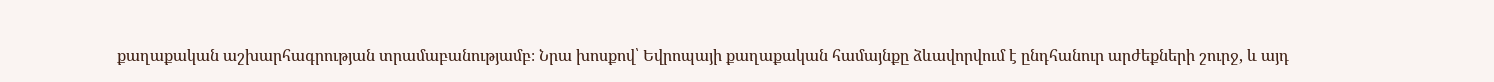քաղաքական աշխարհագրության տրամաբանությամբ։ Նրա խոսքով՝ Եվրոպայի քաղաքական համայնքը ձևավորվում է ընդհանուր արժեքների շուրջ, և այդ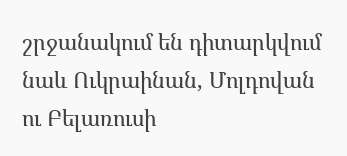շրջանակում են դիտարկվում նաև Ուկրաինան, Մոլդովան ու Բելառուսի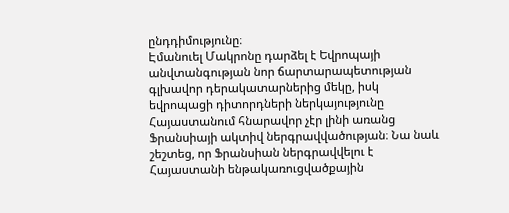ընդդիմությունը։
Էմանուել Մակրոնը դարձել է Եվրոպայի անվտանգության նոր ճարտարապետության գլխավոր դերակատարներից մեկը, իսկ եվրոպացի դիտորդների ներկայությունը Հայաստանում հնարավոր չէր լինի առանց Ֆրանսիայի ակտիվ ներգրավվածության։ Նա նաև շեշտեց, որ Ֆրանսիան ներգրավվելու է Հայաստանի ենթակառուցվածքային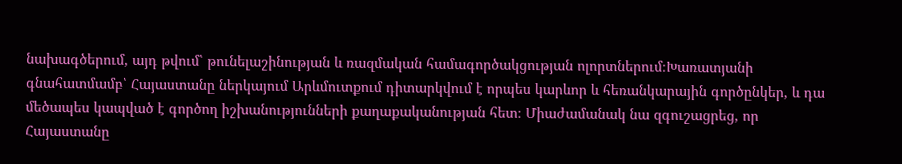նախագծերում, այդ թվում՝ թունելաշինության և ռազմական համագործակցության ոլորտներում։Խառատյանի գնահատմամբ՝ Հայաստանը ներկայում Արևմուտքում դիտարկվում է որպես կարևոր և հեռանկարային գործընկեր, և դա մեծապես կապված է գործող իշխանությունների քաղաքականության հետ։ Միաժամանակ նա զգուշացրեց, որ Հայաստանը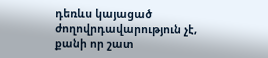դեռևս կայացած ժողովրդավարություն չէ, քանի որ շատ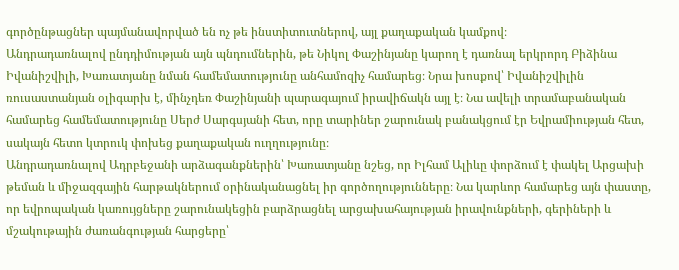գործընթացներ պայմանավորված են ոչ թե ինստիտուտներով, այլ քաղաքական կամքով։
Անդրադառնալով ընդդիմության այն պնդումներին, թե Նիկոլ Փաշինյանը կարող է դառնալ երկրորդ Բիձինա Իվանիշվիլի, Խառատյանը նման համեմատությունը անհամոզիչ համարեց։ Նրա խոսքով՝ Իվանիշվիլին ռուսաստանյան օլիգարխ է, մինչդեռ Փաշինյանի պարագայում իրավիճակն այլ է։ Նա ավելի տրամաբանական համարեց համեմատությունը Սերժ Սարգսյանի հետ, որը տարիներ շարունակ բանակցում էր Եվրամիության հետ, սակայն հետո կտրուկ փոխեց քաղաքական ուղղությունը։
Անդրադառնալով Ադրբեջանի արձագանքներին՝ Խառատյանը նշեց, որ Իլհամ Ալիևը փորձում է փակել Արցախի թեման և միջազգային հարթակներում օրինականացնել իր գործողությունները։ Նա կարևոր համարեց այն փաստը, որ եվրոպական կառույցները շարունակեցին բարձրացնել արցախահայության իրավունքների, գերիների և մշակութային ժառանգության հարցերը՝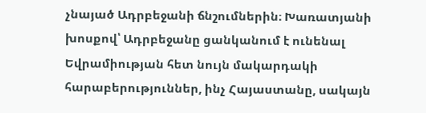չնայած Ադրբեջանի ճնշումներին։ Խառատյանի խոսքով՝ Ադրբեջանը ցանկանում է ունենալ Եվրամիության հետ նույն մակարդակի հարաբերություններ, ինչ Հայաստանը, սակայն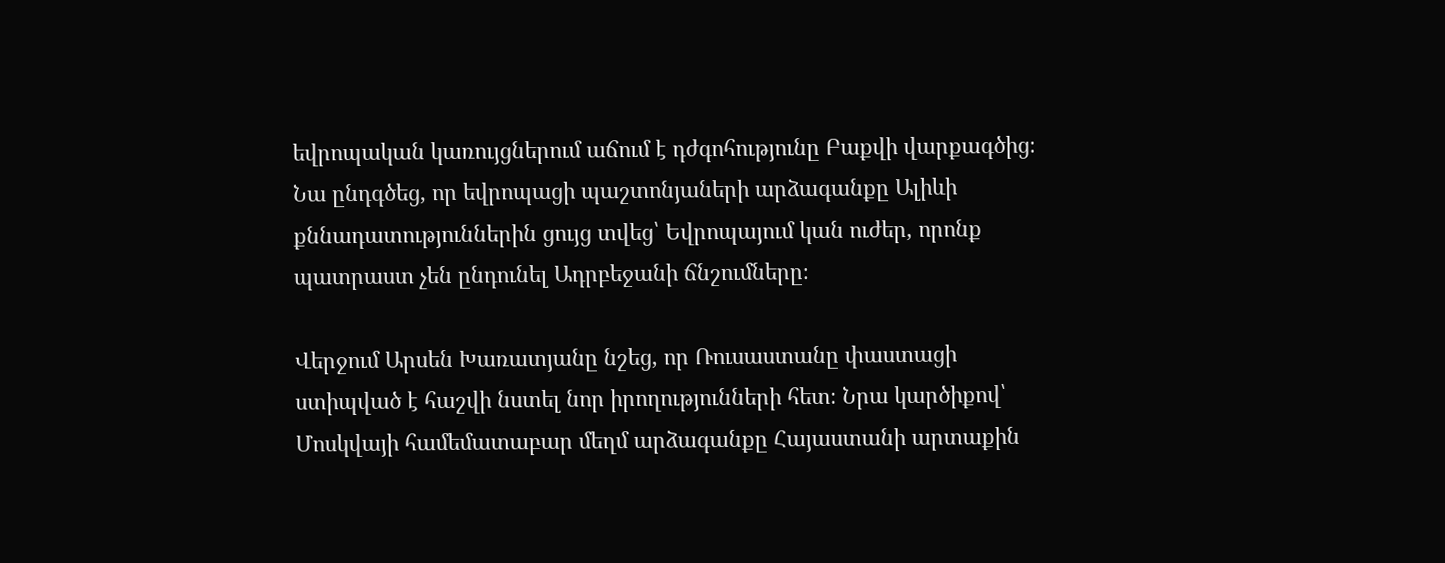եվրոպական կառույցներում աճում է դժգոհությունը Բաքվի վարքագծից։ Նա ընդգծեց, որ եվրոպացի պաշտոնյաների արձագանքը Ալիևի քննադատություններին ցույց տվեց՝ Եվրոպայում կան ուժեր, որոնք պատրաստ չեն ընդունել Ադրբեջանի ճնշումները։

Վերջում Արսեն Խառատյանը նշեց, որ Ռուսաստանը փաստացի ստիպված է հաշվի նստել նոր իրողությունների հետ։ Նրա կարծիքով՝ Մոսկվայի համեմատաբար մեղմ արձագանքը Հայաստանի արտաքին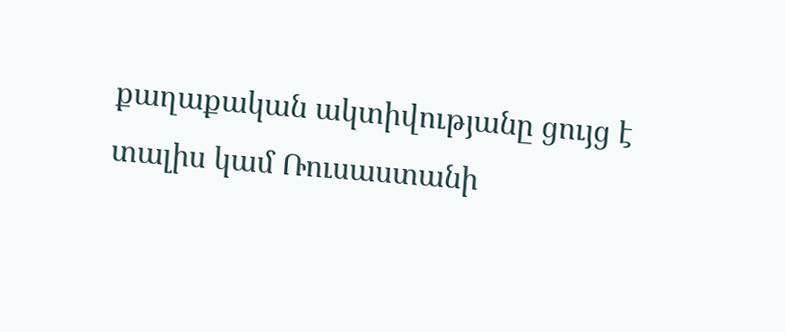քաղաքական ակտիվությանը ցույց է տալիս կամ Ռուսաստանի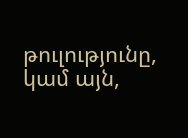թուլությունը, կամ այն,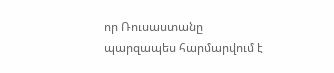որ Ռուսաստանը պարզապես հարմարվում է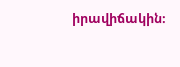իրավիճակին։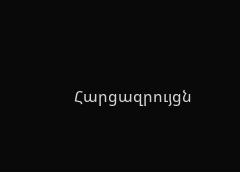Հարցազրույցն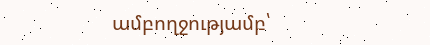ամբողջությամբ՝